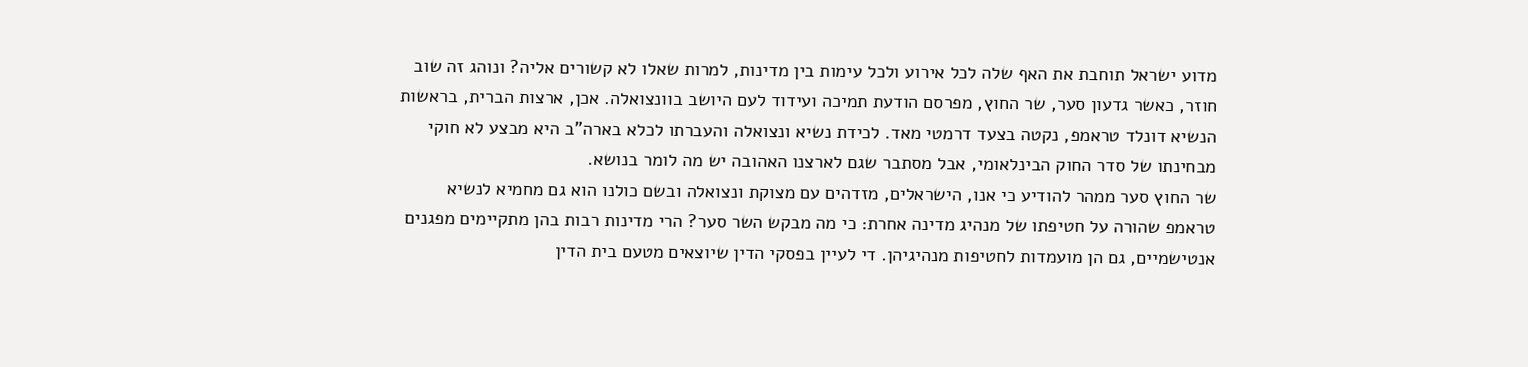מדוע ישראל תוחבת את האף שלה לכל אירוע ולכל עימות בין מדינות, למרות שאלו לא קשורים אליה? ונוהג זה שוב חוזר, כאשר גדעון סער, שר החוץ, מפרסם הודעת תמיכה ועידוד לעם היושב בוונצואלה. אכן, ארצות הברית, בראשות הנשיא דונלד טראמפ, נקטה בצעד דרמטי מאד. לכידת נשיא ונצואלה והעברתו לכלא בארה"ב היא מבצע לא חוקי מבחינתו של סדר החוק הבינלאומי, אבל מסתבר שגם לארצנו האהובה יש מה לומר בנושא.
שר החוץ סער ממהר להודיע כי אנו, הישראלים, מזדהים עם מצוקת ונצואלה ובשם כולנו הוא גם מחמיא לנשיא טראמפ שהורה על חטיפתו של מנהיג מדינה אחרת: כי מה מבקש השר סער? הרי מדינות רבות בהן מתקיימים מפגנים אנטישמיים, גם הן מועמדות לחטיפות מנהיגיהן. די לעיין בפסקי הדין שיוצאים מטעם בית הדין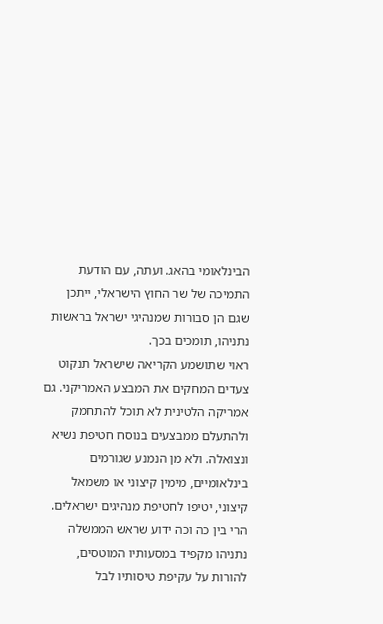הבינלאומי בהאג. ועתה, עם הודעת התמיכה של שר החוץ הישראלי, ייתכן שגם הן סבורות שמנהיגי ישראל בראשות נתניהו, תומכים בכך.
ראוי שתושמע הקריאה שישראל תנקוט צעדים המחקים את המבצע האמריקני. גם אמריקה הלטינית לא תוכל להתחמק ולהתעלם ממבצעים בנוסח חטיפת נשיא ונצואלה. ולא מן הנמנע שגורמים בינלאומיים, מימין קיצוני או משמאל קיצוני, יטיפו לחטיפת מנהיגים ישראלים. הרי בין כה וכה ידוע שראש הממשלה נתניהו מקפיד במסעותיו המוטסים, להורות על עקיפת טיסותיו לבל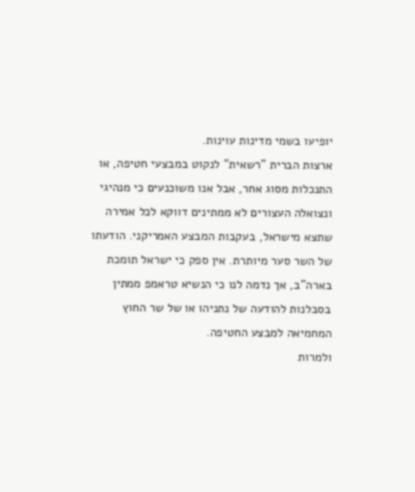יופיעו בשמי מדינות עוינות.
ארצות הברית "רשאית" לנקוט במבצעי חטיפה, או התנכלות מסוג אחר, אבל אנו משוכנעים כי מנהיגי ונצואלה העצורים לא ממתינים דווקא לכל אמירה שתצא מישראל, בעקבות המבצע האמריקני. הודעתו של השר סער מיותרת. אין ספק כי ישראל תומכת בארה"ב, אך נדמה לנו כי הנשיא טראמפ ממתין בסבלנות להודעה של נתניהו או של שר החוץ המחמיאה למבצע החטיפה.
ולמרות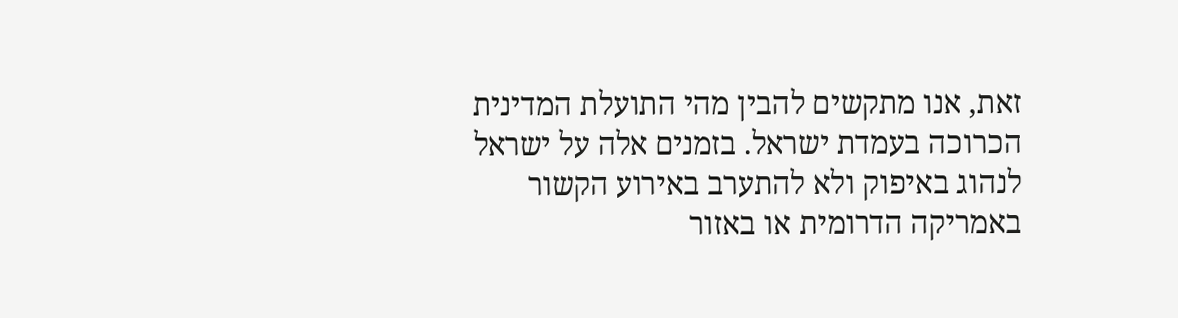זאת, אנו מתקשים להבין מהי התועלת המדינית הכרוכה בעמדת ישראל. בזמנים אלה על ישראל לנהוג באיפוק ולא להתערב באירוע הקשור באמריקה הדרומית או באזור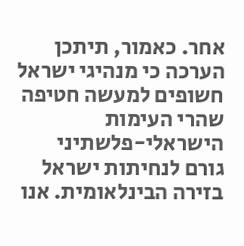אחר. כאמור, תיתכן הערכה כי מנהיגי ישראל חשופים למעשה חטיפה שהרי העימות הישראלי-פלשתיני גורם לנחיתות ישראל בזירה הבינלאומית. אנו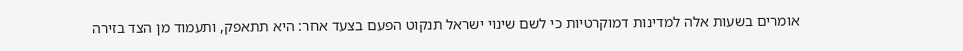אומרים בשעות אלה למדינות דמוקרטיות כי לשם שינוי ישראל תנקוט הפעם בצעד אחר: היא תתאפק, ותעמוד מן הצד בזירה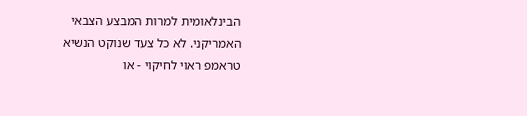הבינלאומית למרות המבצע הצבאי האמריקני. לא כל צעד שנוקט הנשיא טראמפ ראוי לחיקוי - או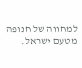למחווה של חנופה מטעם ישראל.